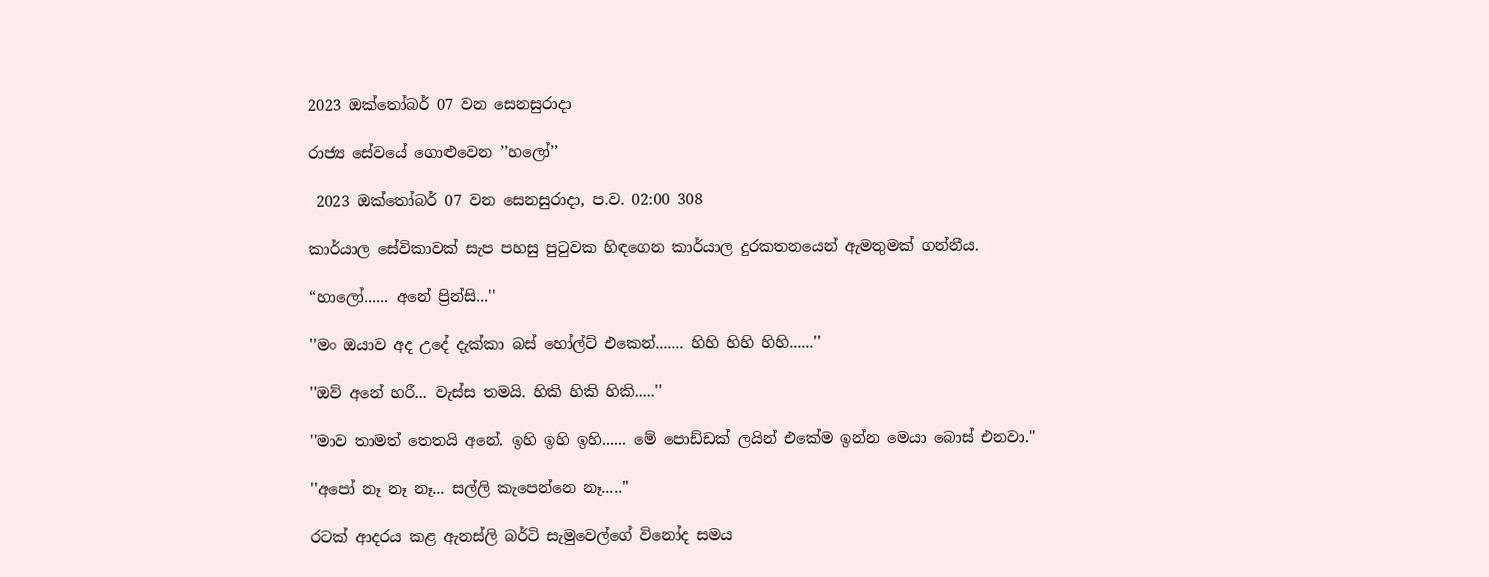2023 ඔක්තෝබර් 07 වන සෙනසුරාදා

රාජ්‍ය සේවයේ ගොළුවෙන ’’හලෝ’’

 2023 ඔක්තෝබර් 07 වන සෙනසුරාදා, ප.ව. 02:00 308

කාර්යාල සේවිකාවක් සැප පහසු පුටුවක හිඳගෙන කාර්යාල දුරකතනයෙන් ඇමතුමක් ගන්නීය.

“හාලෝ...... අනේ ප්‍රින්සි...''

''මං ඔයාව අද උදේ දැක්කා බස් හෝල්ට් එකෙන්....... හිහි හිහි හිහි......''

''ඔව් අනේ හරී... වැස්ස තමයි. හිකි හිකි හිකි.....''

''මාව තාමත් තෙතයි අනේ. ඉහි ඉහි ඉහි...... මේ පොඩ්ඩක් ලයින් එකේම ඉන්න මෙයා බොස් එනවා.''

''අපෝ නෑ නෑ නෑ... සල්ලි කැපෙන්නෙ නෑ.....''

රටක් ආදරය කළ ඇනස්ලි බර්ටි සැමුවෙල්ගේ විනෝද සමය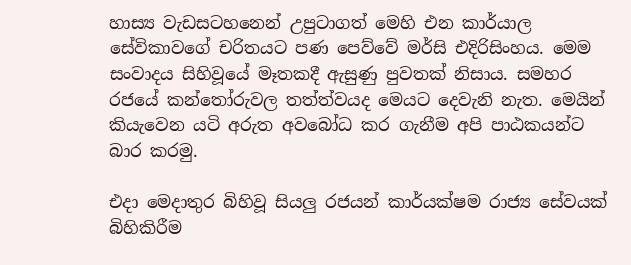හාස්‍ය වැඩසටහනෙන් උපුටාගත් මෙහි එන කාර්යාල සේවිකාවගේ චරිතයට පණ පෙව්වේ මර්සි එදිරිසිංහය. මෙම සංවාදය සිහිවූයේ මෑතකදී ඇසුණු පුවතක් නිසාය. සමහර රජයේ කන්තෝරුවල තත්ත්වයද මෙයට දෙවැනි නැත. මෙයින් කියැවෙන යටි අරුත අවබෝධ කර ගැනීම අපි පාඨකයන්ට බාර කරමු.

එදා මෙදාතුර බිහිවූ සියලු රජයන් කාර්යක්ෂම රාජ්‍ය සේවයක් බිහිකිරීම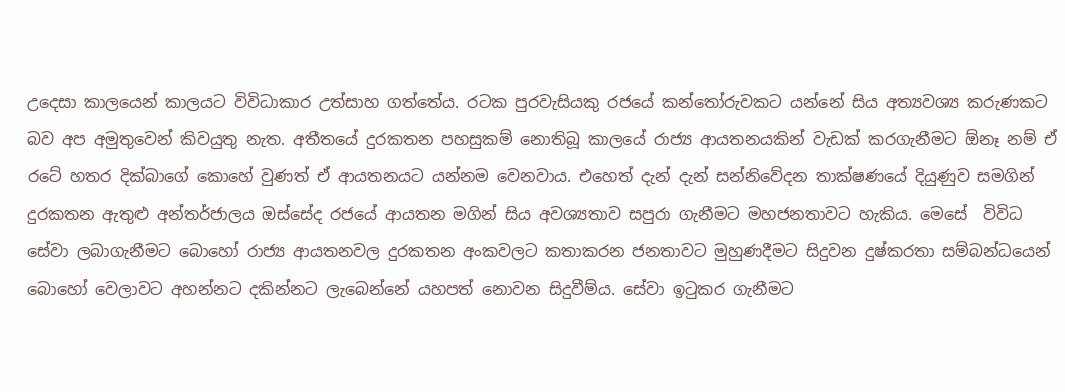උදෙසා කාලයෙන් කාලයට විවිධාකාර උත්සාහ ගත්තේය. රටක පුරවැසියකු රජයේ කන්තෝරුවකට යන්නේ සිය අත්‍යවශ්‍ය කරුණකට බව අප අමුතුවෙන් කිවයුතු නැත. අතීතයේ දුරකතන පහසුකම් නොතිබූ කාලයේ රාජ්‍ය ආයතනයකින් වැඩක් කරගැනීමට ඕනෑ නම් ඒ රටේ හතර දික්බාගේ කොහේ වුණත් ඒ ආයතනයට යන්නම වෙනවාය. එහෙත් දැන් දැන් සන්නිවේදන තාක්ෂණයේ දියුණුව සමගින් දුරකතන ඇතුළු අන්තර්ජාලය ඔස්සේද රජයේ ආයතන මගින් සිය අවශ්‍යතාව සපුරා ගැනීමට මහජනතාවට හැකිය. මෙසේ  විවිධ සේවා ලබාගැනීමට බොහෝ රාජ්‍ය ආයතනවල දුරකතන අංකවලට කතාකරන ජනතාවට මුහුණදීමට සිදුවන දුෂ්කරතා සම්බන්ධයෙන් බොහෝ වෙලාවට අහන්නට දකින්නට ලැබෙන්නේ යහපත් නොවන සිදුවීම්ය. සේවා ඉටුකර ගැනීමට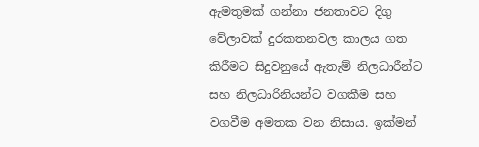ඇමතුමක් ගන්නා ජනතාවට දිගු වේලාවක් දුරකතනවල කාලය ගත කිරීමට සිදුවනුයේ ඇතැම් නිලධාරීන්ට සහ නිලධාරිනියන්ට වගකීම සහ වගවීම අමතක වන නිසාය. ඉක්මන්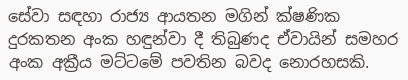සේවා සඳහා රාජ්‍ය ආයතන මගින් ක්ෂණික දුරකතන අංක හඳුන්වා දී තිබුණද ඒවායින් සමහර අංක අක්‍රීය මට්ටමේ පවතින බවද නොරහසකි.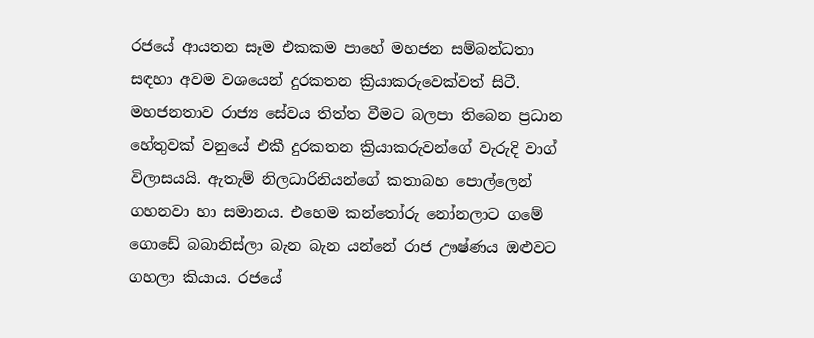රජයේ ආයතන සෑම එකකම පාහේ මහජන සම්බන්ධතා සඳහා අවම වශයෙන් දුරකතන ක්‍රියාකරුවෙක්වත් සිටී. මහජනතාව රාජ්‍ය සේවය තිත්ත වීමට බලපා තිබෙන ප්‍රධාන හේතුවක් වනුයේ එකී දුරකතන ක්‍රියාකරුවන්ගේ වැරුදි වාග් විලාසයයි. ඇතැම් නිලධාරිනියන්ගේ කතාබහ පොල්ලෙන් ගහනවා හා සමානය. එහෙම කන්තෝරු නෝනලාට ගමේ ගොඩේ බබානිස්ලා බැන බැන යන්නේ රාජ ඌෂ්ණය ඔළුවට ගහලා කියාය. රජයේ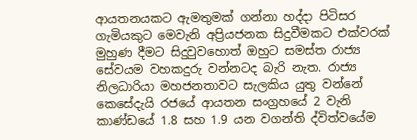ආයතනයකට ඇමතුමක් ගන්නා හද්දා පිටිසර ගැමියකුට මෙවැනි අප්‍රියජනක සිදුවීමකට එක්වරක් මුහුණ දීමට සිදුවුවහොත් ඔහුට සමස්ත රාජ්‍ය සේවයම වහකදුරු වන්නටද බැරි නැත. රාජ්‍ය නිලධාරියා මහජනතාවට සැලකිය යුතු වන්නේ කෙසේදැයි රජයේ ආයතන සංග්‍රහයේ 2 වැනි කාණ්ඩයේ 1.8 සහ 1.9 යන වගන්ති ද්විත්වයේම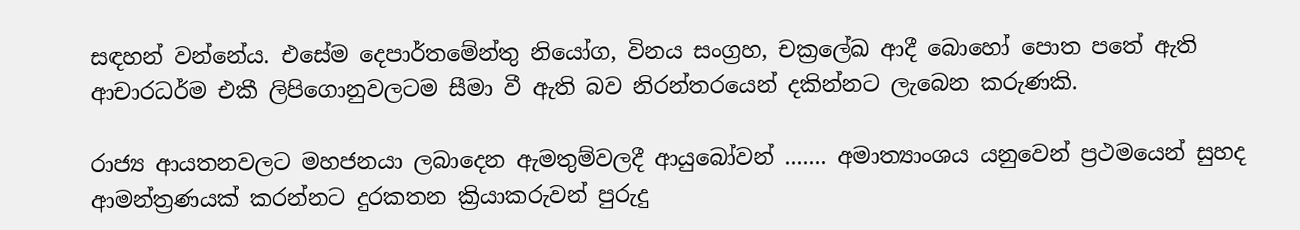සඳහන් වන්නේය. එසේම දෙපාර්තමේන්තු නියෝග, විනය සංග්‍රහ, චක්‍රලේඛ ආදී බොහෝ පොත පතේ ඇති ආචාරධර්ම එකී ලිපිගොනුවලටම සීමා වී ඇති බව නිරන්තරයෙන් දකින්නට ලැබෙන කරුණකි.

රාජ්‍ය ආයතනවලට මහජනයා ලබාදෙන ඇමතුම්වලදී ආයුබෝවන් ....... අමාත්‍යාංශය යනුවෙන් ප්‍රථමයෙන් සුහද ආමන්ත්‍රණයක් කරන්නට දුරකතන ක්‍රියාකරුවන් පුරුදු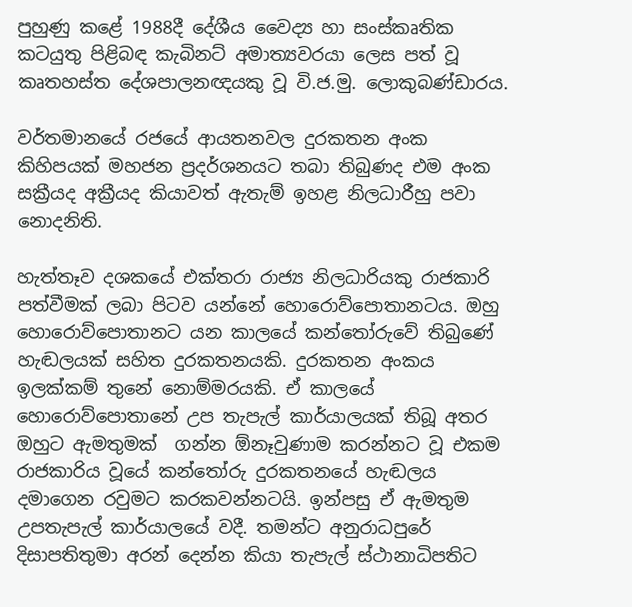පුහුණු කළේ 1988දී දේශීය වෛද්‍ය හා සංස්කෘතික කටයුතු පිළිබඳ කැබිනට් අමාත්‍යවරයා ලෙස පත් වූ කෘතහස්ත දේශපාලනඥයකු වූ වි.ජ.මු. ලොකුබණ්ඩාරය.

වර්තමානයේ රජයේ ආයතනවල දුරකතන අංක කිහිපයක් මහජන ප්‍රදර්ශනයට තබා තිබුණද එම අංක සක්‍රීයද අක්‍රීයද කියාවත් ඇතැම් ඉහළ නිලධාරීහු පවා නොදනිති.

හැත්තෑව දශකයේ එක්තරා රාජ්‍ය නිලධාරියකු රාජකාරි පත්වීමක් ලබා පිටව යන්නේ හොරොව්පොතානටය. ඔහු හොරොව්පොතානට යන කාලයේ කන්තෝරුවේ තිබුණේ හැඬලයක් සහිත දුරකතනයකි. දුරකතන අංකය ඉලක්කම් තුනේ නොම්මරයකි. ඒ කාලයේ හොරොව්පොතානේ උප තැපැල් කාර්යාලයක් තිබූ අතර ඔහුට ඇමතුමක්  ගන්න ඕනෑවුණාම කරන්නට වූ එකම රාජකාරිය වූයේ කන්තෝරු දුරකතනයේ හැඬලය දමාගෙන රවුමට කරකවන්නටයි. ඉන්පසු ඒ ඇමතුම උපතැපැල් කාර්යාලයේ‍ වදී. තමන්ට අනුරාධපුරේ දිසාපතිතුමා අරන් දෙන්න කියා තැපැල් ස්ථානාධිපතිට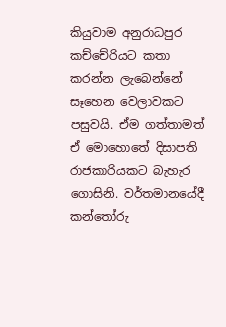කියුවාම අනුරාධපුර කච්චේරියට කතා කරන්න ලැබෙන්නේ සෑහෙන වෙලාවකට පසුවයි. ඒම ගත්තාමත් ඒ මොහො‌තේ දිසාපති රාජකාරියකට බැහැර ගොසිනි. වර්තමානයේදී කන්තෝරු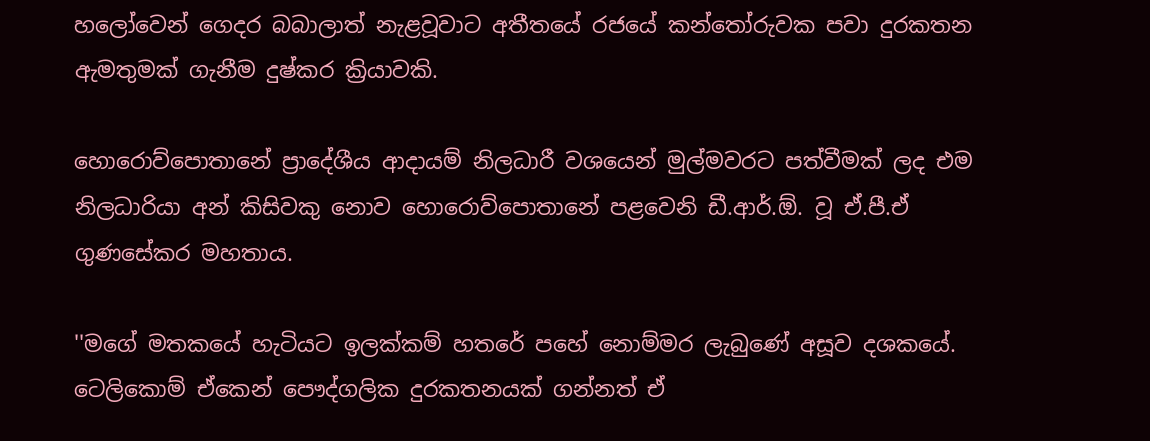හලෝවෙන් ගෙදර බබාලාත් නැළවූවාට අතීතයේ රජයේ කන්තෝරුවක පවා දුරකතන ඇමතුමක් ගැනීම දුෂ්කර ක්‍රියාවකි.

හොරොව්පොතානේ ප්‍රාදේශීය ආදායම් නිලධාරී වශයෙන් මුල්මවරට පත්වීමක් ලද එම නිලධාරියා අන් කිසිවකු නොව හොරොව්පොතානේ පළවෙනි ඩී.ආර්.ඕ. වූ ඒ.පී.ඒ ගුණසේකර මහතාය.

''මගේ මතකයේ හැටියට ඉලක්කම් හතරේ පහේ නොම්මර ලැබුණේ අසූව දශකයේ. ටෙලිකොම් ඒකෙන් පෞද්ගලික දුරකතනයක් ගන්නත් ඒ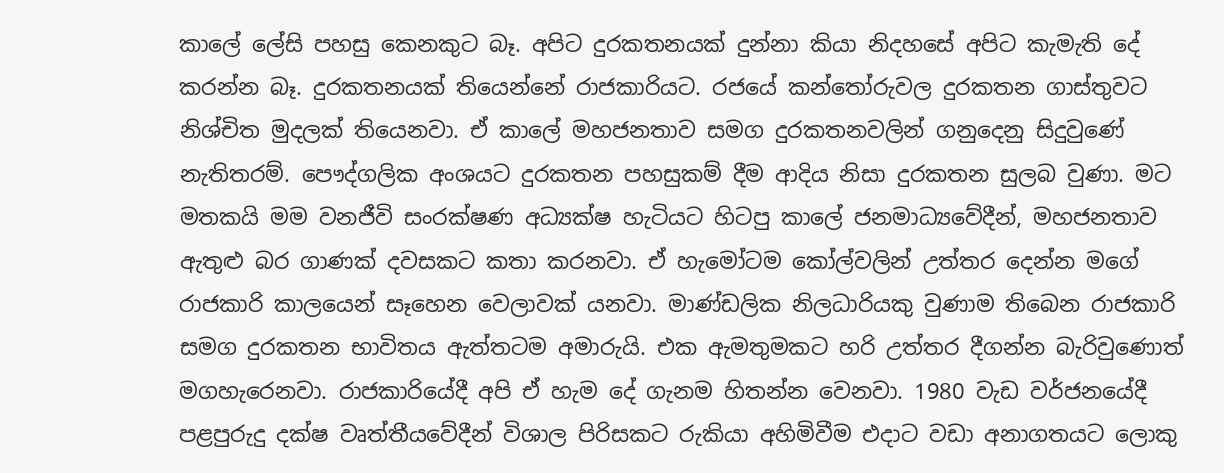කාලේ ලේසි පහසු කෙනකුට බෑ. අපිට දුරකතනයක් දුන්නා කියා නිදහසේ අපිට කැමැති දේ කරන්න බෑ. දුරකතනයක් තියෙන්නේ රාජකාරියට. රජයේ කන්තෝරුවල දුරකතන ගාස්තුවට නිශ්චිත මුදලක් තියෙනවා. ඒ කාලේ මහජනතාව සමග දුරකතනවලින් ගනුදෙනු සිදුවුණේ නැතිතරම්. පෞද්ගලික අංශයට දුරකතන පහසුකම් දීම ආදිය නිසා දුරකතන සුලබ වුණා. මට මතකයි මම වනජීවි සංරක්ෂණ අධ්‍යක්ෂ හැටියට හිටපු කාලේ ජනමාධ්‍යවේදීන්, මහජනතාව ඇතුළු බර ගාණක් දවසකට කතා කරනවා. ඒ හැමෝටම කෝල්වලින් උත්තර දෙන්න මගේ රාජකාරි කාලයෙන් සෑහෙන වෙලාවක් යනවා. මාණ්ඩලික නිලධාරියකු වුණාම තිබෙන රාජකාරි සමග දුරකතන භාවිතය ඇත්තටම අමාරුයි. එක ඇමතුමකට හරි උත්තර දීගන්න බැරිවුණොත් මගහැරෙනවා. රාජකාරියේදී අපි ඒ හැම දේ ගැනම හිතන්න වෙනවා. 1980 වැඩ වර්ජනයේදී පළපුරුදු දක්ෂ වෘත්තීයවේදීන් විශාල පිරිසකට රුකියා අහිමිවීම එදාට වඩා අනාගතයට ලොකු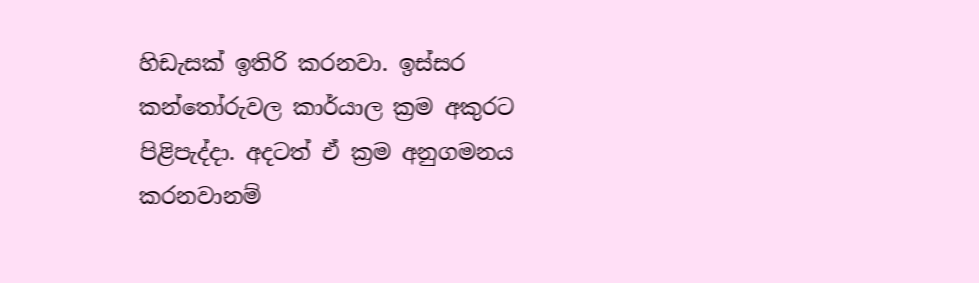හිඩැසක් ඉතිරි කරනවා. ඉස්සර කන්තෝරුවල කාර්යාල ක්‍රම අකුරට පිළිපැද්දා‍. අදටත් ඒ ක්‍රම අනුගමනය කරනවානම්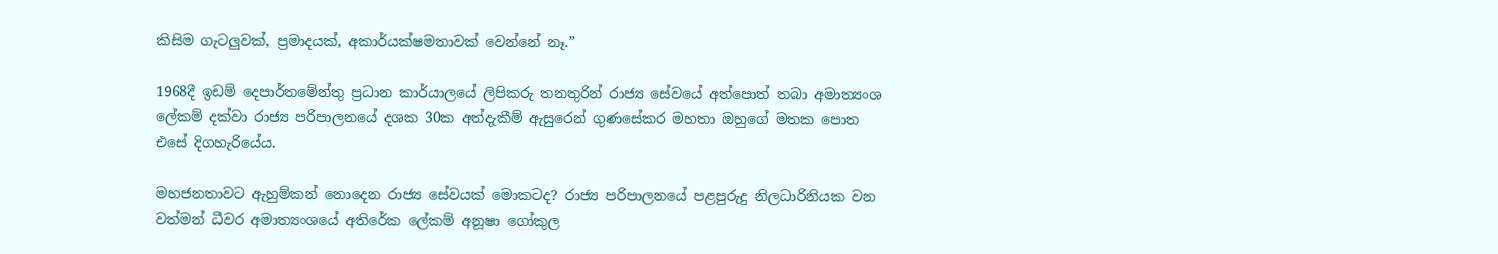කිසිම ගැටලුවක්, ප්‍රමාදයක්, අකාර්යක්ෂමතාවක් වෙන්නේ නෑ.”

1968දී ඉඩම් දෙපාර්තමේන්තු ප්‍රධාන කාර්යාලයේ ලිපිකරු තනතුරින් රාජ්‍ය සේවයේ අත්පොත් තබා අමාත්‍යංශ ලේකම් දක්වා රාජ්‍ය පරිපාලනයේ දශක 30ක අත්දැකීම් ඇසුරෙන් ගුණසේකර මහතා ඔහුගේ මතක පොත එසේ දිගහැරියේය.

මහජනතාවට ඇහුම්කන් නොදෙන රාජ්‍ය සේවයක් මොකටද? රාජ්‍ය පරිපාලනයේ පළපුරුදු නිලධාරිනියක වන වත්මන් ධීවර අමාත්‍යංශයේ අතිරේක ලේකම් අනූෂා ගෝකුල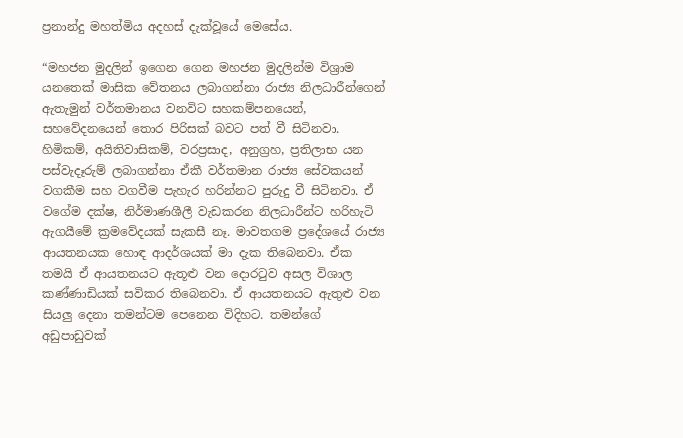ප්‍රනාන්දු මහත්මිය අදහස් දැක්වූයේ මෙසේය.

“මහජන මුදලින් ඉගෙන ගෙන මහජන මුදලින්ම විශ්‍රාම යනතෙක් මාසික වේතනය ලබාගන්නා රාජ්‍ය නිලධාරීන්ගෙන් ඇතැමුන් වර්තමානය වනවිට සහකම්පනයෙන්, සහවේදනයෙන් තොර පිරිසක් බවට පත් වී සිටිනවා. හිමිකම්, අයිතිවාසිකම්, වරප්‍රසාද, අනුග්‍රහ, ප්‍රතිලාභ යන පස්වැදෑරුම් ලබාගන්නා ඒකී වර්තමාන රාජ්‍ය සේවකයන් වගකීම සහ වගවීම පැහැර හරින්නට පුරුදු වී සිටිනවා. ඒ වගේම දක්ෂ, නිර්මාණශීලී වැඩකරන නිලධාරීන්ට හරිහැටි ඇගයීමේ ක්‍රමවේදයක් සැකසී නෑ. මාවතගම ප්‍රදේශයේ රාජ්‍ය ආයතනයක හොඳ ආදර්ශයක් මා දැක තිබෙනවා. ඒක තමයි ඒ ආයතනයට ඇතූළු වන දොරටුව අසල විශාල කණ්ණාඩියක් සවිකර තිබෙනවා. ඒ ආයතනයට ඇතුළු වන සියලු දෙනා තමන්ටම පෙනෙන විදිහට. තමන්ගේ අඩුපාඩුවක්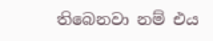තිබෙනවා නම් එය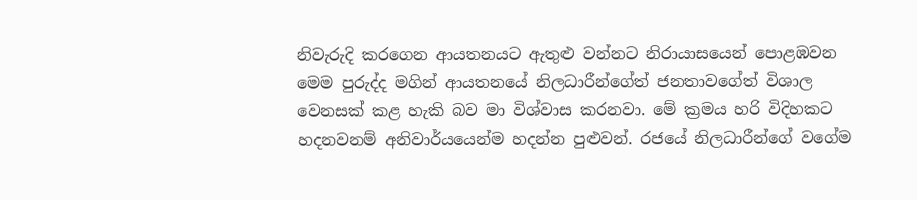නිවැරුදි කරගෙන ආයතනයට ඇතුළු වන්නට නිරායාසයෙන් පොළඹවන මෙම පුරුද්ද මගින්‍‍ ආයතනයේ නිලධාරීන්ගේත් ජනතාවගේත් විශාල වෙනසක් කළ හැකි බව මා විශ්වාස කරනවා. මේ ක්‍රමය හරි විදිහකට හදනවනම් අනිවාර්යයෙන්ම හදන්න පුළුවන්. රජයේ නිලධාරීන්ගේ වගේම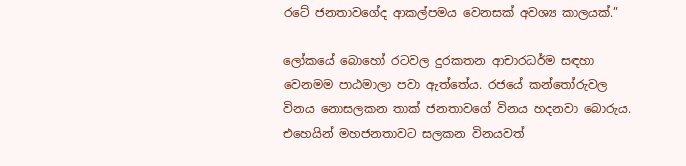රටේ ජනතාවගේද ආකල්පමය වෙනසක් අවශ්‍ය කාලයක්.”

ලෝකයේ බොහෝ රටවල දුරකතන ආචාරධර්ම සඳහා වෙනමම පාඨමාලා පවා ඇත්තේය. රජයේ කන්තෝරුවල විනය නොසලකන තාක් ජනතාවගේ විනය හදනවා බොරුය. එහෙයින් මහජනතාවට සලකන විනයවත්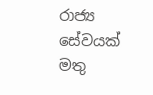රාජ්‍ය සේවයක් මතු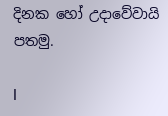දිනක හෝ උදාවේවායි පතමු.

I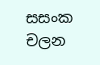සසංක චලන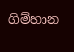ගිම්හාන